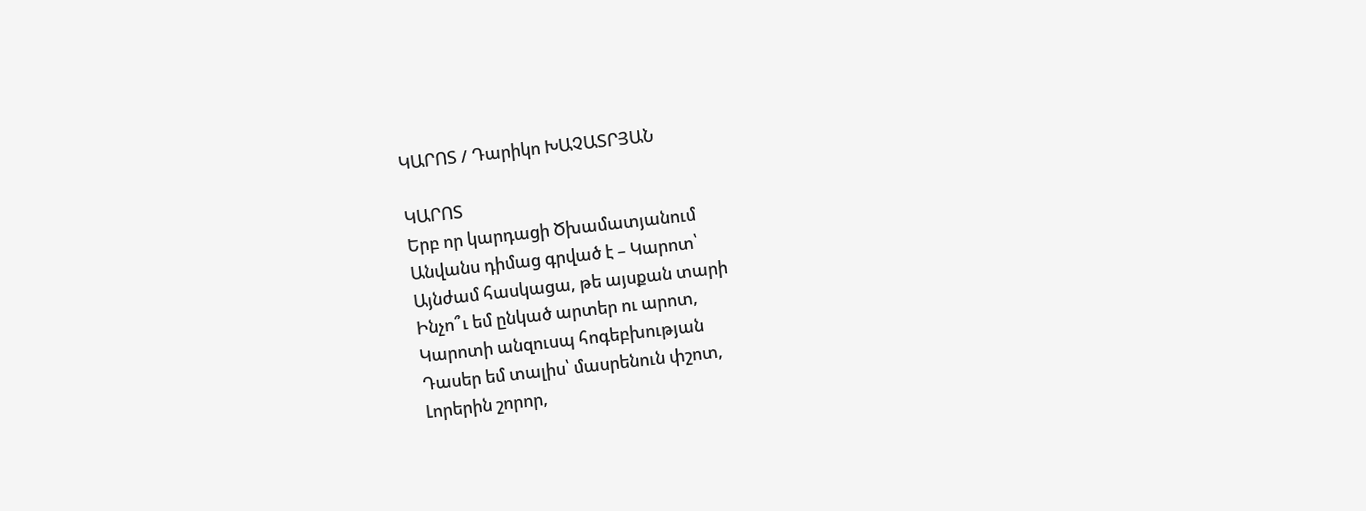ԿԱՐՈՏ / Դարիկո ԽԱՉԱՏՐՅԱՆ

ԿԱՐՈՏ
Երբ որ կարդացի Ծխամատյանում
Անվանս դիմաց գրված է – Կարոտ՝
Այնժամ հասկացա, թե այսքան տարի
Ինչո՞ւ եմ ընկած արտեր ու արոտ,
Կարոտի անզուսպ հոգեբխության
Դասեր եմ տալիս՝ մասրենուն փշոտ,
Լորերին շորոր,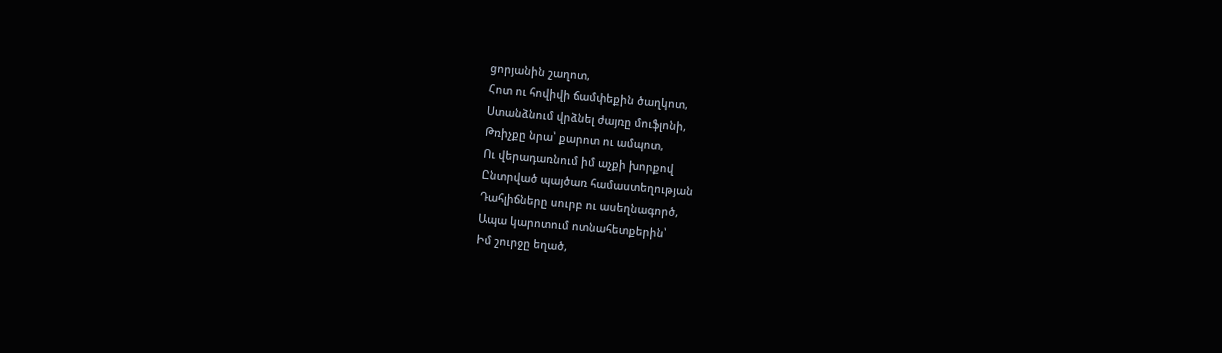ցորյանին շաղոտ,
Հոտ ու հովիվի ճամփեքին ծաղկոտ,
Ստանձնում վրձնել ժայռը մուֆլոնի,
Թռիչքը նրա՝ քարոտ ու ամպոտ,
Ու վերադառնում իմ աչքի խորքով
Ընտրված պայծառ համաստեղության
Դահլիճները սուրբ ու ասեղնագործ,
Ապա կարոտում ոտնահետքերին՝
Իմ շուրջը եղած,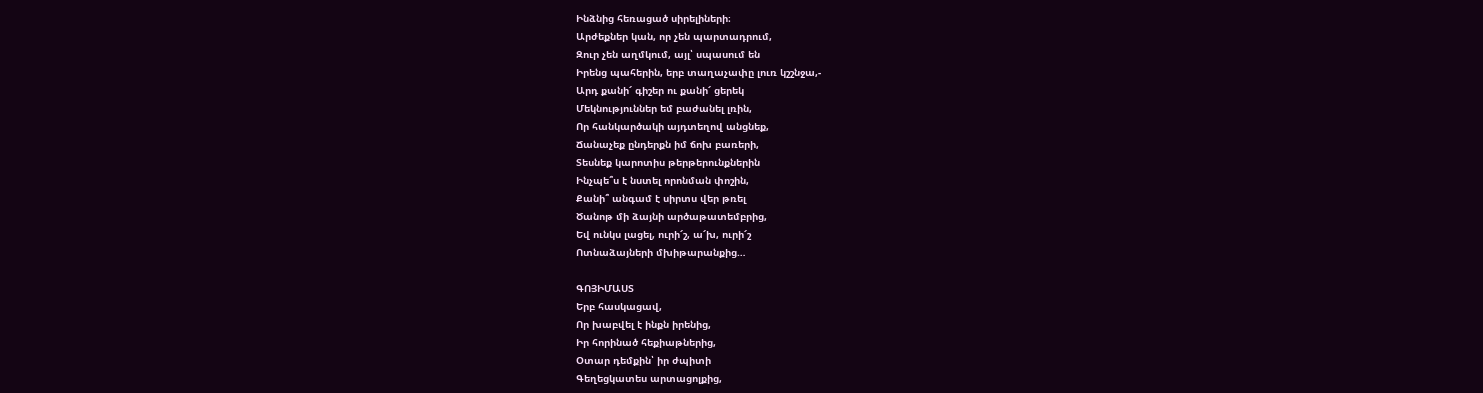Ինձնից հեռացած սիրելիների։
Արժեքներ կան, որ չեն պարտադրում,
Զուր չեն աղմկում, այլ՝ սպասում են
Իրենց պահերին, երբ տաղաչափը լուռ կշշնջա,-
Արդ քանի՜ գիշեր ու քանի՜ ցերեկ
Մեկնություններ եմ բաժանել լռին,
Որ հանկարծակի այդտեղով անցնեք,
Ճանաչեք ընդերքն իմ ճոխ բառերի,
Տեսնեք կարոտիս թերթերունքներին
Ինչպե՞ս է նստել որոնման փոշին,
Քանի՞ անգամ է սիրտս վեր թռել
Ծանոթ մի ձայնի արծաթատեմբրից,
Եվ ունկս լացել, ուրի՜շ, ա՜խ, ուրի՜շ
Ոտնաձայների մխիթարանքից…

ԳՈՅԻՄԱՍՏ
Երբ հասկացավ,
Որ խաբվել է ինքն իրենից,
Իր հորինած հեքիաթներից,
Օտար դեմքին՝ իր ժպիտի
Գեղեցկատես արտացոլքից,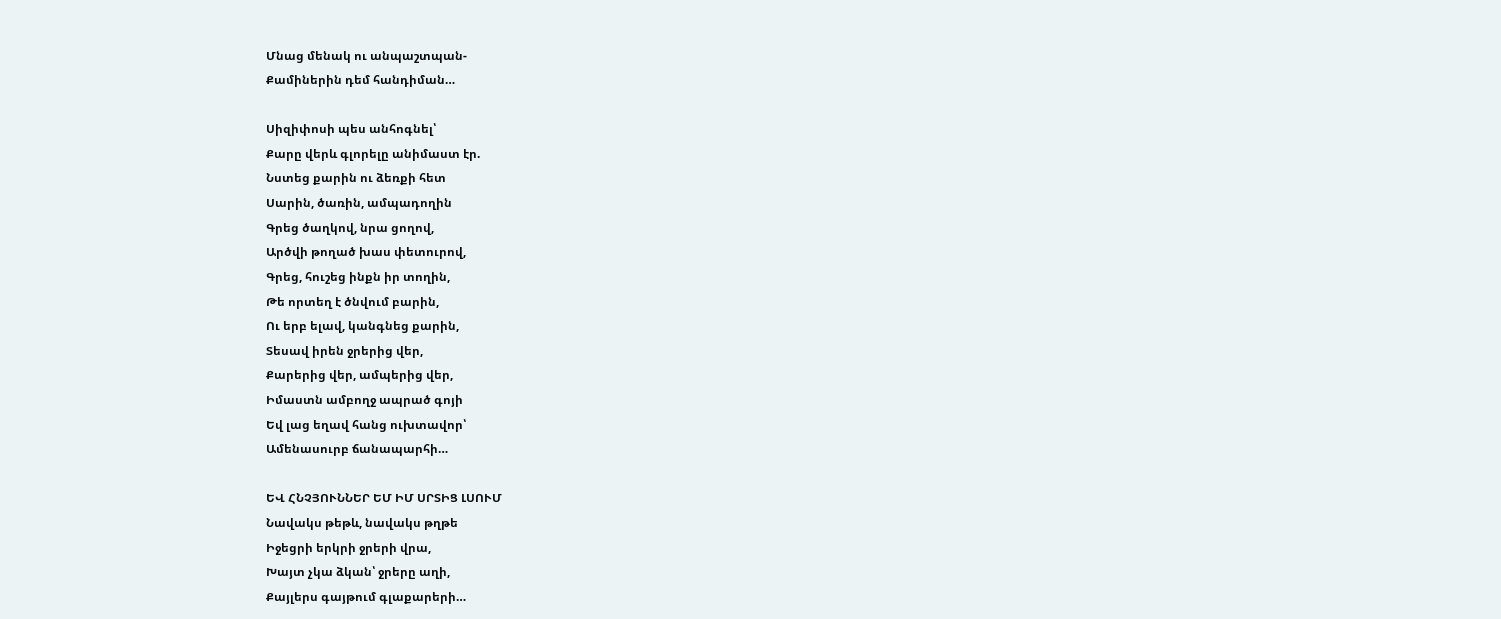Մնաց մենակ ու անպաշտպան-
Քամիներին դեմ հանդիման…

Սիզիփոսի պես անհոգնել՝
Քարը վերև գլորելը անիմաստ էր.
Նստեց քարին ու ձեռքի հետ
Սարին, ծառին, ամպադողին
Գրեց ծաղկով, նրա ցողով,
Արծվի թողած խաս փետուրով,
Գրեց, հուշեց ինքն իր տողին,
Թե որտեղ է ծնվում բարին,
Ու երբ ելավ, կանգնեց քարին,
Տեսավ իրեն ջրերից վեր,
Քարերից վեր, ամպերից վեր,
Իմաստն ամբողջ ապրած գոյի
Եվ լաց եղավ հանց ուխտավոր՝
Ամենասուրբ ճանապարհի…

ԵՎ ՀՆՉՅՈՒՆՆԵՐ ԵՄ ԻՄ ՍՐՏԻՑ ԼՍՈՒՄ
Նավակս թեթև, նավակս թղթե
Իջեցրի երկրի ջրերի վրա,
Խայտ չկա ձկան՝ ջրերը աղի,
Քայլերս գայթում գլաքարերի…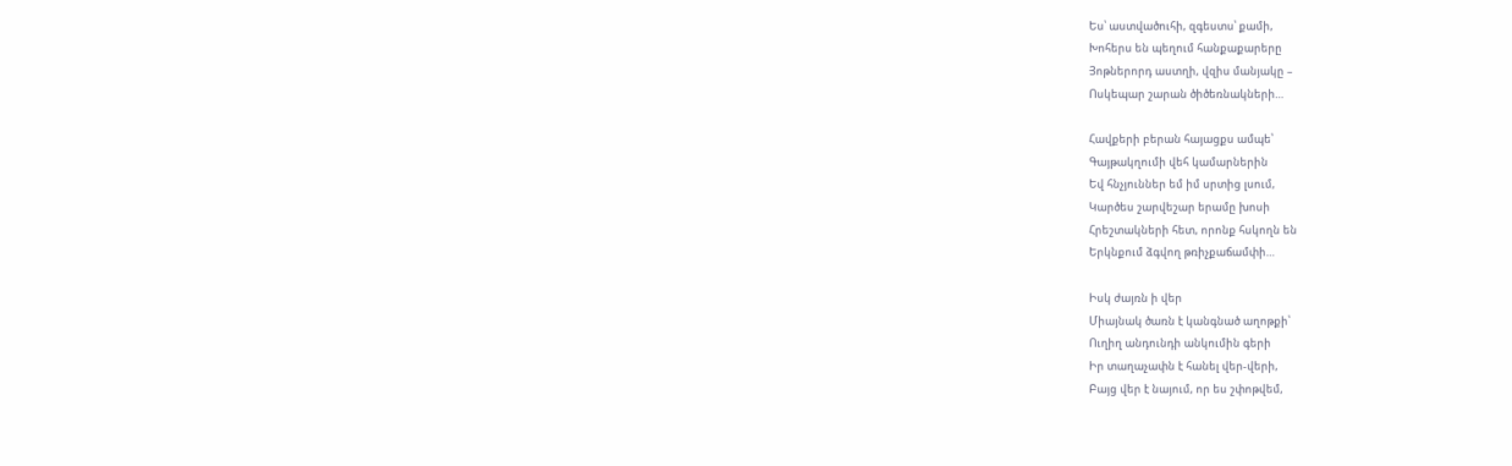Ես՝ աստվածուհի, զգեստս՝ քամի,
Խոհերս են պեղում հանքաքարերը
Յոթներորդ աստղի, վզիս մանյակը –
Ոսկեպար շարան ծիծեռնակների…

Հավքերի բերան հայացքս ամպե՝
Գայթակղումի վեհ կամարներին
Եվ հնչյուններ եմ իմ սրտից լսում,
Կարծես շարվեշար երամը խոսի
Հրեշտակների հետ, որոնք հսկողն են
Երկնքում ձգվող թռիչքաճամփի…

Իսկ ժայռն ի վեր
Միայնակ ծառն է կանգնած աղոթքի՝
Ուղիղ անդունդի անկումին գերի
Իր տաղաչափն է հանել վեր-վերի,
Բայց վեր է նայում, որ ես շփոթվեմ,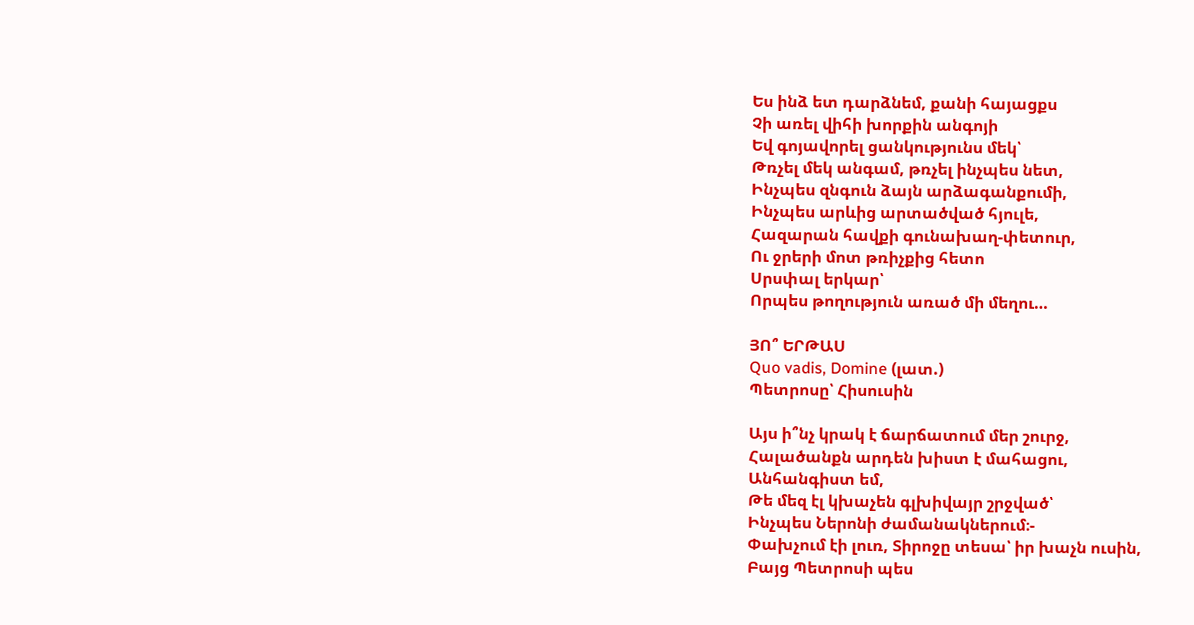Ես ինձ ետ դարձնեմ, քանի հայացքս
Չի առել վիհի խորքին անգոյի
Եվ գոյավորել ցանկությունս մեկ՝
Թռչել մեկ անգամ, թռչել ինչպես նետ,
Ինչպես զնգուն ձայն արձագանքումի,
Ինչպես արևից արտածված հյուլե,
Հազարան հավքի գունախաղ-փետուր,
Ու ջրերի մոտ թռիչքից հետո
Սրսփալ երկար՝
Որպես թողություն առած մի մեղու…

ՅՈ՞ ԵՐԹԱՍ
Quo vadis, Domine (լատ.)
Պետրոսը՝ Հիսուսին

Այս ի՞նչ կրակ է ճարճատում մեր շուրջ,
Հալածանքն արդեն խիստ է մահացու,
Անհանգիստ եմ,
Թե մեզ էլ կխաչեն գլխիվայր շրջված՝
Ինչպես Ներոնի ժամանակներում։-
Փախչում էի լուռ, Տիրոջը տեսա՝ իր խաչն ուսին,
Բայց Պետրոսի պես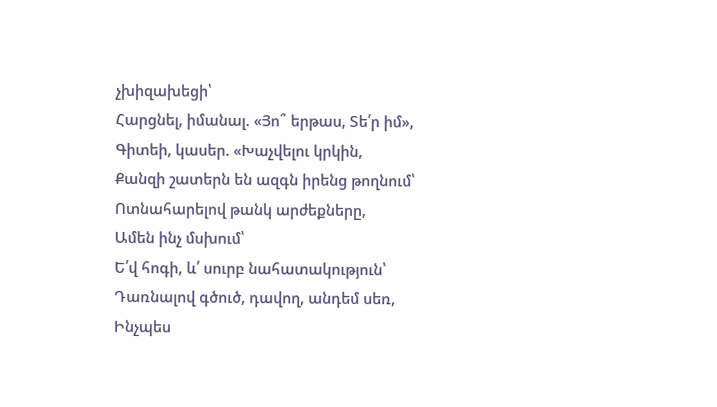չխիզախեցի՝
Հարցնել, իմանալ. «Յո՞ երթաս, Տե՛ր իմ»,
Գիտեի, կասեր. «Խաչվելու կրկին,
Քանզի շատերն են ազգն իրենց թողնում՝
Ոտնահարելով թանկ արժեքները,
Ամեն ինչ մսխում՝
Ե՛վ հոգի, և՛ սուրբ նահատակություն՝
Դառնալով գծուծ, դավող, անդեմ սեռ,
Ինչպես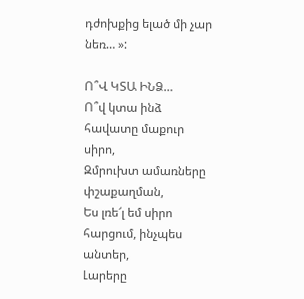դժոխքից ելած մի չար նեռ… »:

Ո՞Վ ԿՏԱ ԻՆՁ…
Ո՞վ կտա ինձ հավատը մաքուր սիրո,
Զմրուխտ ամառները փշաքաղման,
Ես լռե՜լ եմ սիրո հարցում, ինչպես անտեր,
Լարերը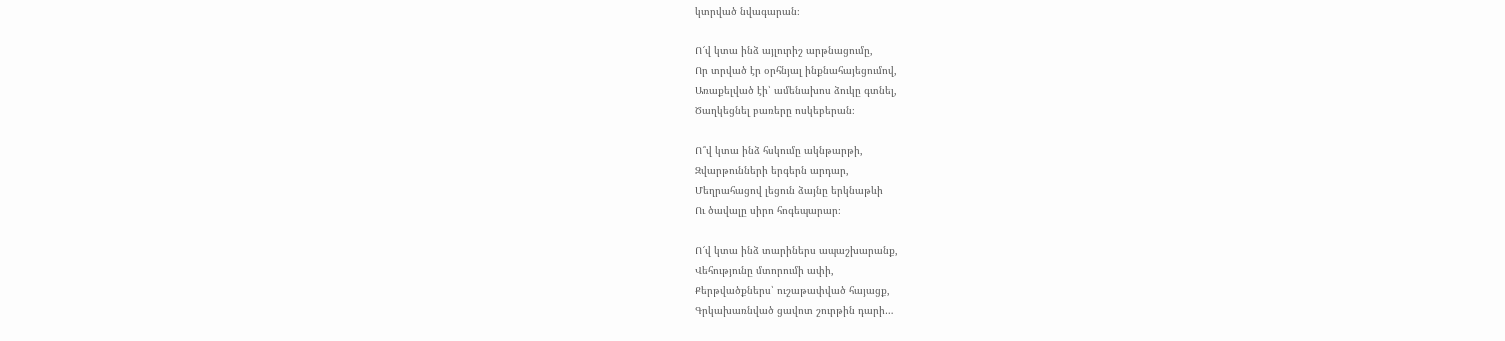կտրված նվագարան։

Ո՜վ կտա ինձ այլուրիշ արթնացումը,
Որ տրված էր օրհնյալ ինքնահայեցումով,
Առաքելված էի՝ ամենախոս ձուկը գտնել,
Ծաղկեցնել բառերը ոսկեբերան։

Ո՞վ կտա ինձ հսկումը ակնթարթի,
Զվարթունների երգերն արդար,
Մեղրահացով լեցուն ձայնը երկնաթևի
Ու ծավալը սիրո հոգեպարար։

Ո՜վ կտա ինձ տարիներս ապաշխարանք,
Վեհությունը մտորումի ափի,
Քերթվածքներս՝ ուշաթափված հայացք,
Գրկախառնված ցավոտ շուրթին դարի…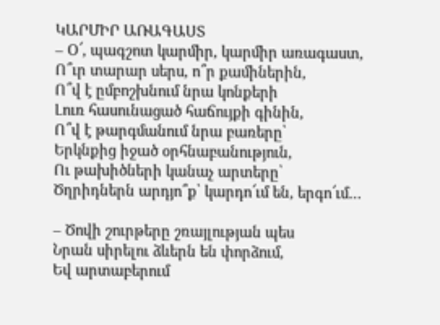ԿԱՐՄԻՐ ԱՌԱԳԱՍՏ
– Օ՜, պագշոտ կարմիր, կարմիր առագաստ,
Ո՞ւր տարար սերս, ո՞ր քամիներին,
Ո՞վ է ըմբոշխնում նրա կոնքերի
Լուռ հասունացած հաճույքի գինին,
Ո՞վ է թարգմանում նրա բառերը՝
Երկնքից իջած օրհնաբանություն,
Ու թախիծների կանաչ արտերը՝
Ծղրիդներն արդյո՞ք՝ կարդո՜ւմ են, երգո՜ւմ…

– Ծովի շուրթերը շռայլության պես
Նրան սիրելու ձևերն են փորձում,
Եվ արտաբերում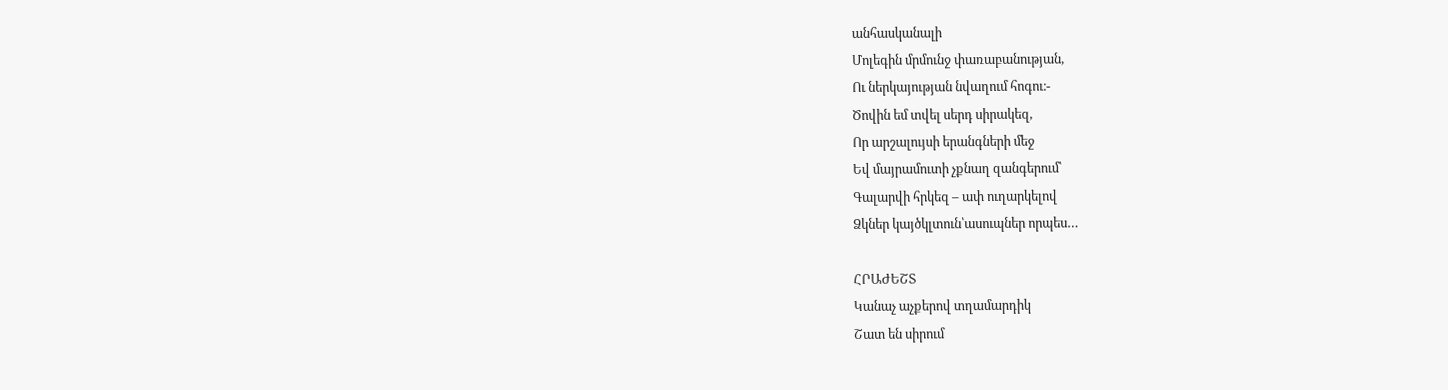անհասկանալի
Մոլեգին մրմունջ փառաբանության,
Ու ներկայության նվաղում հոգու։-
Ծովին եմ տվել սերդ սիրակեզ,
Որ արշալույսի երանգների մեջ
Եվ մայրամուտի չքնաղ զանգերում՝
Գալարվի հրկեզ – ափ ուղարկելով
Ձկներ կայծկլտուն՝ասուպներ որպես…

ՀՐԱԺԵՇՏ
Կանաչ աչքերով տղամարդիկ
Շատ են սիրում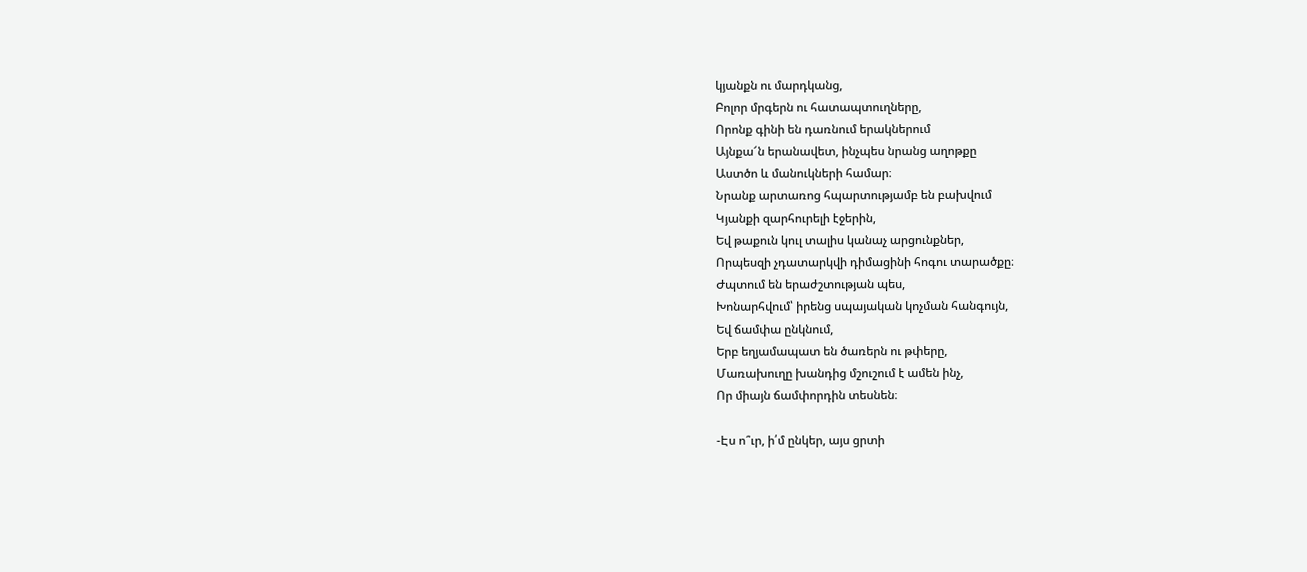կյանքն ու մարդկանց,
Բոլոր մրգերն ու հատապտուղները,
Որոնք գինի են դառնում երակներում
Այնքա՜ն երանավետ, ինչպես նրանց աղոթքը
Աստծո և մանուկների համար։
Նրանք արտառոց հպարտությամբ են բախվում
Կյանքի զարհուրելի էջերին,
Եվ թաքուն կուլ տալիս կանաչ արցունքներ,
Որպեսզի չդատարկվի դիմացինի հոգու տարածքը։
Ժպտում են երաժշտության պես,
Խոնարհվում՝ իրենց սպայական կոչման հանգույն,
Եվ ճամփա ընկնում,
Երբ եղյամապատ են ծառերն ու թփերը,
Մառախուղը խանդից մշուշում է ամեն ինչ,
Որ միայն ճամփորդին տեսնեն։

-Էս ո՞ւր, ի՛մ ընկեր, այս ցրտի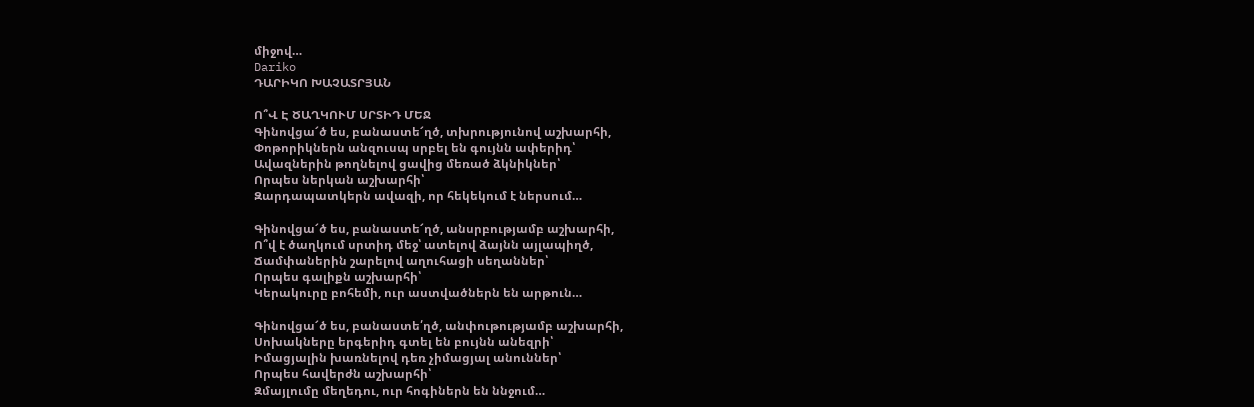միջով…
Dariko
ԴԱՐԻԿՈ ԽԱՉԱՏՐՅԱՆ

Ո՞Վ Է ԾԱՂԿՈՒՄ ՍՐՏԻԴ ՄԵՋ
Գինովցա՜ծ ես, բանաստե՜ղծ, տխրությունով աշխարհի,
Փոթորիկներն անզուսպ սրբել են գույնն ափերիդ՝
Ավազներին թողնելով ցավից մեռած ձկնիկներ՝
Որպես ներկան աշխարհի՝
Զարդապատկերն ավազի, որ հեկեկում է ներսում…

Գինովցա՜ծ ես, բանաստե՜ղծ, անսրբությամբ աշխարհի,
Ո՞վ է ծաղկում սրտիդ մեջ՝ ատելով ձայնն այլապիղծ,
Ճամփաներին շարելով աղուհացի սեղաններ՝
Որպես գալիքն աշխարհի՝
Կերակուրը բոհեմի, ուր աստվածներն են արթուն…

Գինովցա՜ծ ես, բանաստե՛ղծ, անփութությամբ աշխարհի,
Սոխակները երգերիդ գտել են բույնն անեզրի՝
Իմացյալին խառնելով դեռ չիմացյալ անուններ՝
Որպես հավերժն աշխարհի՝
Զմայլումը մեղեդու, ուր հոգիներն են ննջում…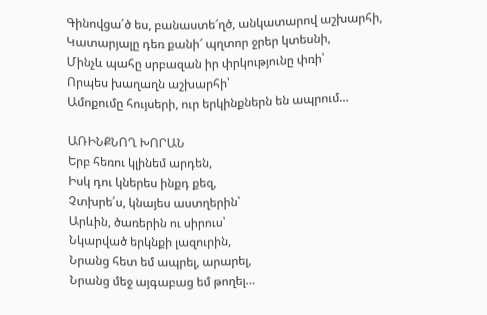Գինովցա՛ծ ես, բանաստե՜ղծ, անկատարով աշխարհի,
Կատարյալը դեռ քանի՜ պղտոր ջրեր կտեսնի,
Մինչև պահը սրբազան իր փրկությունը փռի՝
Որպես խաղաղն աշխարհի՝
Ամոքումը հույսերի, ուր երկինքներն են ապրում…

ԱՌԻՆՔՆՈՂ ԽՈՐԱՆ
Երբ հեռու կլինեմ արդեն,
Իսկ դու կներես ինքդ քեզ,
Չտխրե՛ս, կնայես աստղերին՝
Արևին, ծառերին ու սիրուս՝
Նկարված երկնքի լազուրին,
Նրանց հետ եմ ապրել, արարել,
Նրանց մեջ այգաբաց եմ թողել…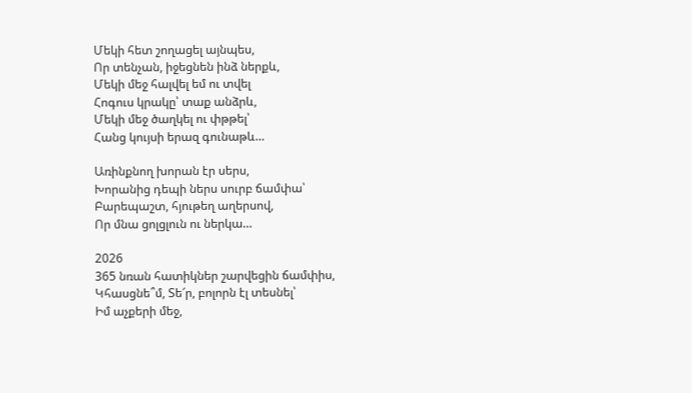Մեկի հետ շողացել այնպես,
Որ տենչան, իջեցնեն ինձ ներքև,
Մեկի մեջ հալվել եմ ու տվել
Հոգուս կրակը՝ տաք անձրև,
Մեկի մեջ ծաղկել ու փթթել՝
Հանց կույսի երազ գունաթև…

Առինքնող խորան էր սերս,
Խորանից դեպի ներս սուրբ ճամփա՝
Բարեպաշտ, հյութեղ աղերսով,
Որ մնա ցոլցլուն ու ներկա…

2026
365 նռան հատիկներ շարվեցին ճամփիս,
Կհասցնե՞մ, Տե՜ր, բոլորն էլ տեսնել՝
Իմ աչքերի մեջ,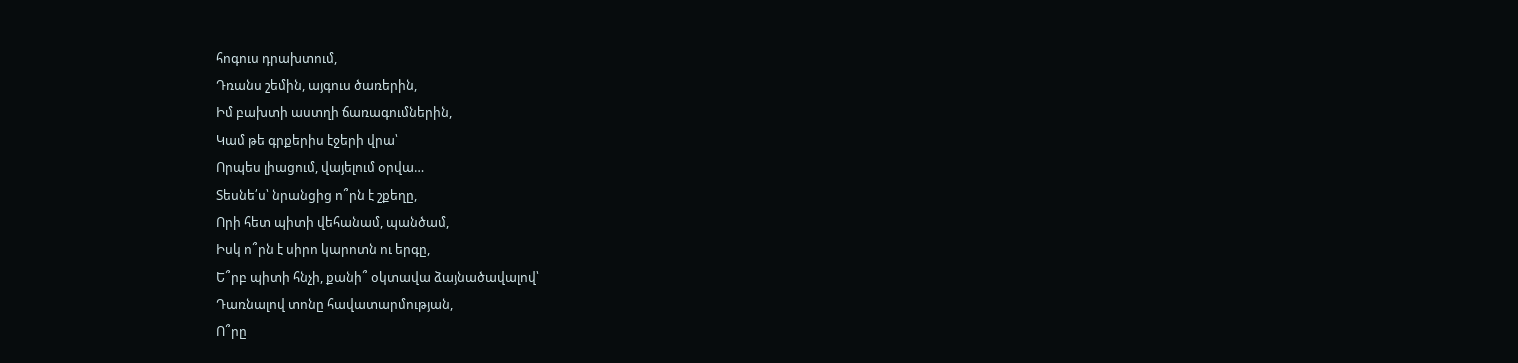հոգուս դրախտում,
Դռանս շեմին, այգուս ծառերին,
Իմ բախտի աստղի ճառագումներին,
Կամ թե գրքերիս էջերի վրա՝
Որպես լիացում, վայելում օրվա…
Տեսնե՛ս՝ նրանցից ո՞րն է շքեղը,
Որի հետ պիտի վեհանամ, պանծամ,
Իսկ ո՞րն է սիրո կարոտն ու երգը,
Ե՞րբ պիտի հնչի, քանի՞ օկտավա ձայնածավալով՝
Դառնալով տոնը հավատարմության,
Ո՞րը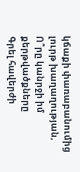կճաքի փառաբանումից լուրթ խաղաղության,
Ո՞րը կանրջի իմ քերթվածքները
Գրել հավերժի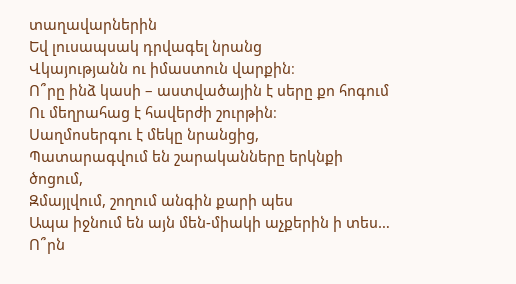տաղավարներին
Եվ լուսապսակ դրվագել նրանց
Վկայությանն ու իմաստուն վարքին։
Ո՞րը ինձ կասի – աստվածային է սերը քո հոգում
Ու մեղրահաց է հավերժի շուրթին։
Սաղմոսերգու է մեկը նրանցից,
Պատարագվում են շարականները երկնքի ծոցում,
Զմայլվում, շողում անգին քարի պես
Ապա իջնում են այն մեն-միակի աչքերին ի տես…
Ո՞րն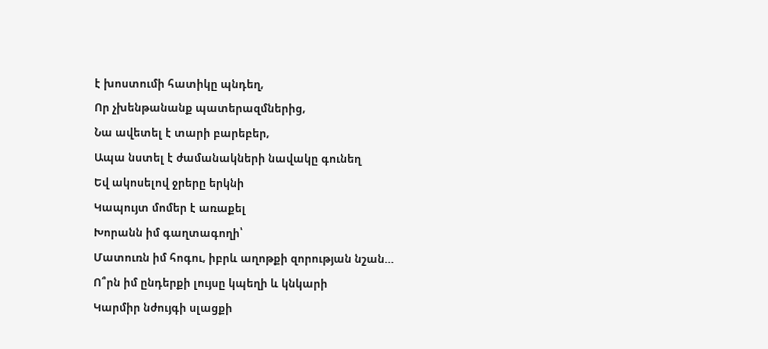է խոստումի հատիկը պնդեղ,
Որ չխենթանանք պատերազմներից,
Նա ավետել է տարի բարեբեր,
Ապա նստել է ժամանակների նավակը գունեղ
Եվ ակոսելով ջրերը երկնի
Կապույտ մոմեր է առաքել
Խորանն իմ գաղտագողի՝
Մատուռն իմ հոգու, իբրև աղոթքի զորության նշան…
Ո՞րն իմ ընդերքի լույսը կպեղի և կնկարի
Կարմիր նժույգի սլացքի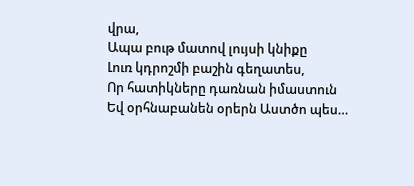վրա,
Ապա բութ մատով լույսի կնիքը
Լուռ կդրոշմի բաշին գեղատես,
Որ հատիկները դառնան իմաստուն
Եվ օրհնաբանեն օրերն Աստծո պես…